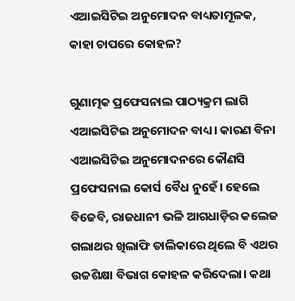ଏଆଇସିଟିଇ ଅନୁମୋଦନ ବାଧ୍ୟତାମୂଳକ, କାହା ଚାପରେ କୋହଳ?

ଗୁଣାତ୍ମକ ପ୍ରଫେସନାଲ ପାଠ୍ୟକ୍ରମ ଲାଗି ଏଆଇସିଟିଇ ଅନୁମୋଦନ ବାଧ୍ୟ। କାରଣ ବିନା ଏଆଇସିଟିଇ ଅନୁମୋଦନରେ କୌଣସି ପ୍ରଫେସନାଲ କୋର୍ସ ବୈଧ ନୁହେଁ। ହେଲେ ବିଜେବି, ରାଜଧାନୀ ଭଳି ଆଗଧାଡ଼ିର କଲେଜ ଗଲାଥର ଖିଲାଫି ତାଲିକାରେ ଥିଲେ ବି ଏଥର ଉଚ୍ଚଶିକ୍ଷା ବିଭାଗ କୋହଳ କରିଦେଲା। କଥା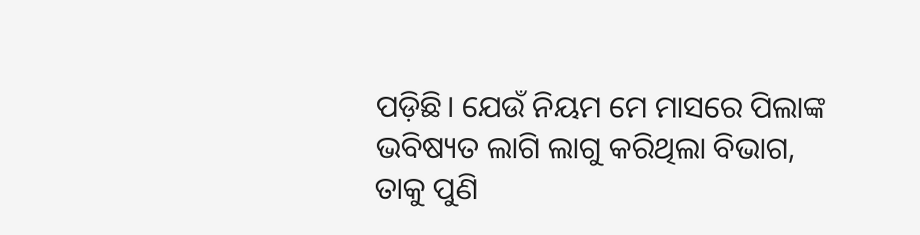ପଡ଼ିଛି। ଯେଉଁ ନିୟମ ମେ ମାସରେ ପିଲାଙ୍କ ଭବିଷ୍ୟତ ଲାଗି ଲାଗୁ କରିଥିଲା ବିଭାଗ, ତାକୁ ପୁଣି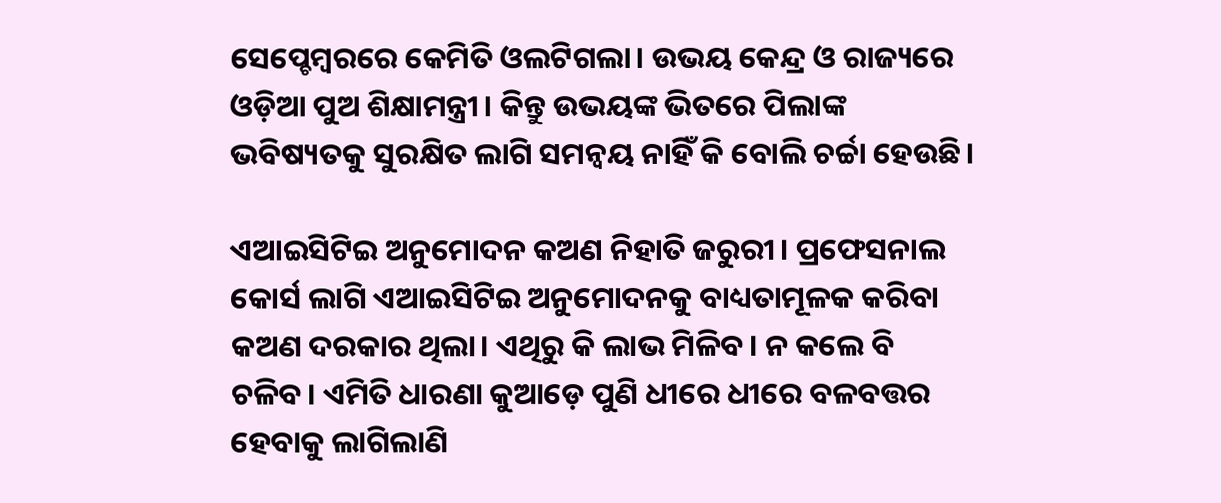ସେପ୍ଚେମ୍ୱରରେ କେମିତି ଓଲଟିଗଲା। ଉଭୟ କେନ୍ଦ୍ର ଓ ରାଜ୍ୟରେ ଓଡ଼ିଆ ପୁଅ ଶିକ୍ଷାମନ୍ତ୍ରୀ। କିନ୍ତୁ ଉଭୟଙ୍କ ଭିତରେ ପିଲାଙ୍କ ଭବିଷ୍ୟତକୁ ସୁରକ୍ଷିତ ଲାଗି ସମନ୍ୱୟ ନାହିଁ କି ବୋଲି ଚର୍ଚ୍ଚା ହେଉଛି।

ଏଆଇସିଟିଇ ଅନୁମୋଦନ କଅଣ ନିହାତି ଜରୁରୀ। ପ୍ରଫେସନାଲ କୋର୍ସ ଲାଗି ଏଆଇସିଟିଇ ଅନୁମୋଦନକୁ ବାଧ୍ୟତାମୂଳକ କରିବା କଅଣ ଦରକାର ଥିଲା। ଏଥିରୁ କି ଲାଭ ମିଳିବ। ନ କଲେ ବି ଚଳିବ। ଏମିତି ଧାରଣା କୁଆଡ଼େ ପୁଣି ଧୀରେ ଧୀରେ ବଳବତ୍ତର ହେବାକୁ ଲାଗିଲାଣି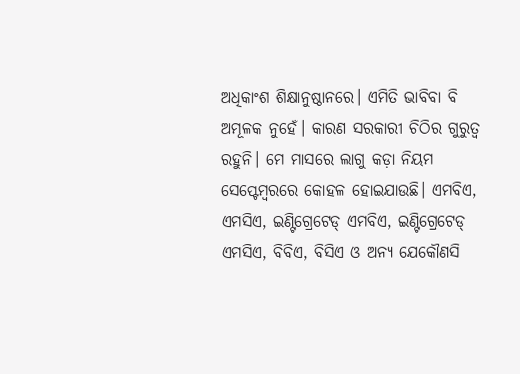ଅଧିକାଂଶ ଶିକ୍ଷାନୁଷ୍ଠାନରେ। ଏମିତି ଭାବିବା ବି ଅମୂଳକ ନୁହେଁ। କାରଣ ସରକାରୀ ଚିଠିର ଗୁରୁତ୍ୱ ରହୁନି। ମେ ମାସରେ ଲାଗୁ କଡ଼ା ନିୟମ ସେପ୍ଟେମ୍ୱରରେ କୋହଳ ହୋଇଯାଉଛି। ଏମବିଏ, ଏମସିଏ, ଇଣ୍ଟିଗ୍ରେଟେଡ୍ ଏମବିଏ, ଇଣ୍ଟିଗ୍ରେଟେଡ୍ ଏମସିଏ, ବିବିଏ, ବିସିଏ ଓ ଅନ୍ୟ ଯେକୌଣସି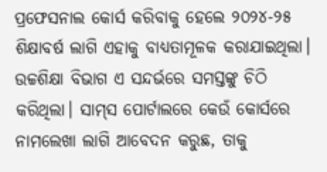ପ୍ରଫେସନାଲ କୋର୍ସ କରିବାକୁ ହେଲେ ୨୦୨୪-୨୫ ଶିକ୍ଷାବର୍ଷ ଲାଗି ଏହାକୁ ବାଧ୍ୟତାମୂଳକ କରାଯାଇଥିଲା। ଉଚ୍ଚଶିକ୍ଷା ବିଭାଗ ଏ ସନ୍ଦର୍ଭରେ ସମସ୍ତଙ୍କୁ ଚିଠି କରିଥିଲା। ସାମ୍‌ସ ପୋର୍ଟାଲରେ କେଉଁ କୋର୍ସରେ ନାମଲେଖା ଲାଗି ଆବେଦନ କରୁଛ, ତାକୁ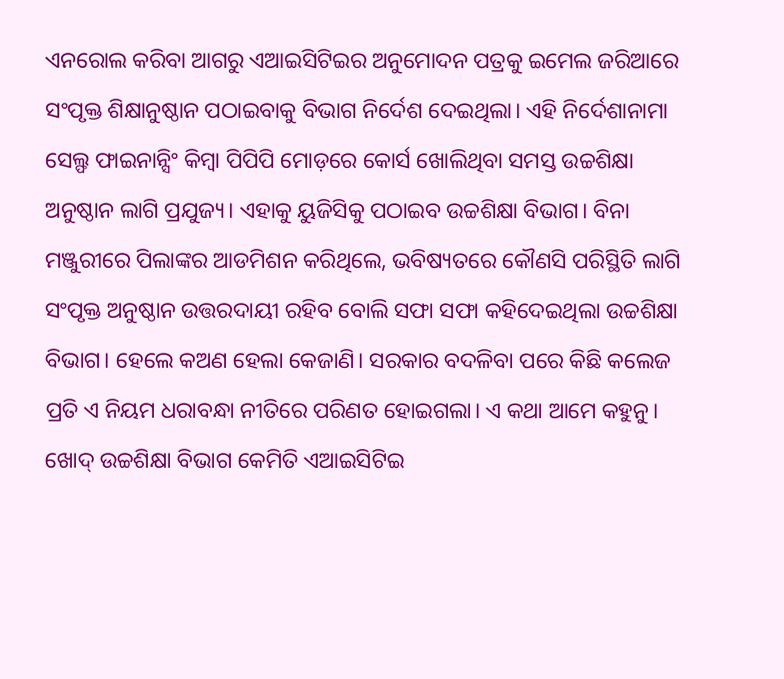ଏନରୋଲ କରିବା ଆଗରୁ ଏଆଇସିଟିଇର ଅନୁମୋଦନ ପତ୍ରକୁ ଇମେଲ ଜରିଆରେ ସଂପୃକ୍ତ ଶିକ୍ଷାନୁଷ୍ଠାନ ପଠାଇବାକୁ ବିଭାଗ ନିର୍ଦେଶ ଦେଇଥିଲା। ଏହି ନିର୍ଦେଶାନାମା ସେଲ୍ଫ ଫାଇନାନ୍ସିଂ କିମ୍ୱା ପିପିପି ମୋଡ଼ରେ କୋର୍ସ ଖୋଲିଥିବା ସମସ୍ତ ଉଚ୍ଚଶିକ୍ଷା ଅନୁଷ୍ଠାନ ଲାଗି ପ୍ରଯୁଜ୍ୟ। ଏହାକୁ ୟୁଜିସିକୁ ପଠାଇବ ଉଚ୍ଚଶିକ୍ଷା ବିଭାଗ। ବିନା ମଞ୍ଜୁରୀରେ ପିଲାଙ୍କର ଆଡମିଶନ କରିଥିଲେ, ଭବିଷ୍ୟତରେ କୌଣସି ପରିସ୍ଥିତି ଲାଗି ସଂପୃକ୍ତ ଅନୁଷ୍ଠାନ ଉତ୍ତରଦାୟୀ ରହିବ ବୋଲି ସଫା ସଫା କହିଦେଇଥିଲା ଉଚ୍ଚଶିକ୍ଷା ବିଭାଗ। ହେଲେ କଅଣ ହେଲା କେଜାଣି। ସରକାର ବଦଳିବା ପରେ କିଛି କଲେଜ ପ୍ରତି ଏ ନିୟମ ଧରାବନ୍ଧା ନୀତିରେ ପରିଣତ ହୋଇଗଲା। ଏ କଥା ଆମେ କହୁନୁ। ଖୋଦ୍ ଉଚ୍ଚଶିକ୍ଷା ବିଭାଗ କେମିତି ଏଆଇସିଟିଇ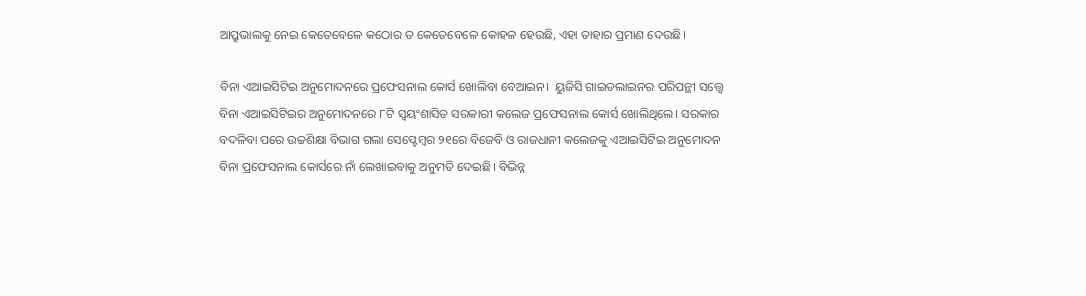ଆପ୍ରୁଭାଲକୁ ନେଇ କେତେବେଳେ କଠୋର ତ କେତେବେଳେ କୋହଳ ହେଉଛି, ଏହା ତାହାର ପ୍ରମାଣ ଦେଉଛି।

ବିନା ଏଆଇସିଟିଇ ଅନୁମୋଦନରେ ପ୍ରଫେସନାଲ କୋର୍ସ ଖୋଲିବା ବେଆଇନ।  ୟୁଜିସି ଗାଇଡଲାଇନର ପରିପନ୍ଥୀ ସତ୍ତ୍ୱେ ବିନା ଏଆଇସିଟିଇର ଅନୁମୋଦନରେ ୮ଟି ସ୍ୱୟଂଶାସିତ ସରକାରୀ କଲେଜ ପ୍ରଫେସନାଲ କୋର୍ସ ଖୋଲିଥିଲେ। ସରକାର ବଦଳିବା ପରେ ଉଚ୍ଚଶିକ୍ଷା ବିଭାଗ ଗଲା ସେପ୍ଟେମ୍ୱର ୨୧ରେ ବିଜେବି ଓ ରାଜଧାନୀ କଲେଜକୁ ଏଆଇସିଟିଇ ଅନୁମୋଦନ ବିନା ପ୍ରଫେସନାଲ କୋର୍ସରେ ନାଁ ଲେଖାଇବାକୁ ଅନୁମତି ଦେଇଛି। ବିଭିନ୍ନ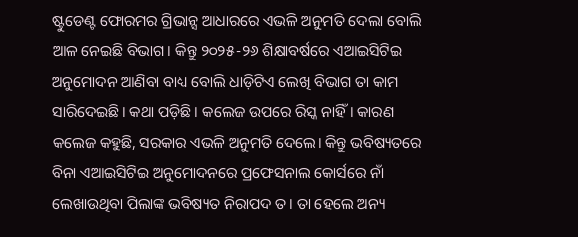ଷ୍ଟୁଡେଣ୍ଟ ଫୋରମର ଗ୍ରିଭାନ୍ସ ଆଧାରରେ ଏଭଳି ଅନୁମତି ଦେଲା ବୋଲି ଆଳ ନେଇଛି ବିଭାଗ। କିନ୍ତୁ ୨୦୨୫-୨୬ ଶିକ୍ଷାବର୍ଷରେ ଏଆଇସିଟିଇ ଅନୁମୋଦନ ଆଣିବା ବାଧ୍ୟ ବୋଲି ଧାଡ଼ିଟିଏ ଲେଖି ବିଭାଗ ତା କାମ ସାରିଦେଇଛି। କଥା ପଡ଼ିଛି। କଲେଜ ଉପରେ ରିସ୍କ ନାହିଁ। କାରଣ କଲେଜ କହୁଛି, ସରକାର ଏଭଳି ଅନୁମତି ଦେଲେ। କିନ୍ତୁ ଭବିଷ୍ୟତରେ ବିନା ଏଆଇସିଟିଇ ଅନୁମୋଦନରେ ପ୍ରଫେସନାଲ କୋର୍ସରେ ନାଁ ଲେଖାଉଥିବା ପିଲାଙ୍କ ଭବିଷ୍ୟତ ନିରାପଦ ତ। ତା ହେଲେ ଅନ୍ୟ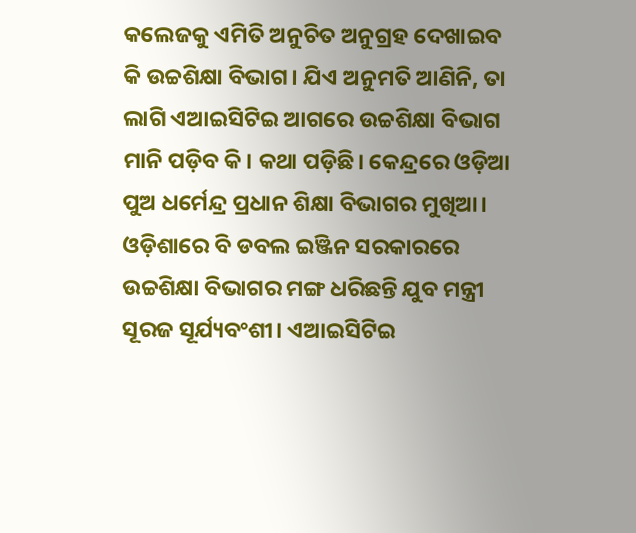କଲେଜକୁ ଏମିତି ଅନୁଚିତ ଅନୁଗ୍ରହ ଦେଖାଇବ କି ଉଚ୍ଚଶିକ୍ଷା ବିଭାଗ। ଯିଏ ଅନୁମତି ଆଣିନି, ତା ଲାଗି ଏଆଇସିଟିଇ ଆଗରେ ଉଚ୍ଚଶିକ୍ଷା ବିଭାଗ ମାନି ପଡ଼ିବ କି। କଥା ପଡ଼ିଛି। କେନ୍ଦ୍ରରେ ଓଡ଼ିଆ ପୁଅ ଧର୍ମେନ୍ଦ୍ର ପ୍ରଧାନ ଶିକ୍ଷା ବିଭାଗର ମୁଖିଆ। ଓଡ଼ିଶାରେ ବି ଡବଲ ଇଞ୍ଜିନ ସରକାରରେ ଉଚ୍ଚଶିକ୍ଷା ବିଭାଗର ମଙ୍ଗ ଧରିଛନ୍ତି ଯୁବ ମନ୍ତ୍ରୀ ସୂରଜ ସୂର୍ଯ୍ୟବଂଶୀ। ଏଆଇସିଟିଇ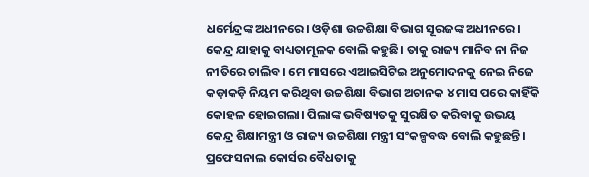ଧର୍ମେନ୍ଦ୍ରଙ୍କ ଅଧୀନରେ। ଓଡ଼ିଶା ଉଚ୍ଚଶିକ୍ଷା ବିଭାଗ ସୂରଜଙ୍କ ଅଧୀନରେ। କେନ୍ଦ୍ର ଯାହାକୁ ବାଧ୍ୟତାମୂଳକ ବୋଲି କହୁଛି। ତାକୁ ରାଜ୍ୟ ମାନିବ ନା ନିଜ ନୀତିରେ ଚାଲିବ। ମେ ମାସରେ ଏଆଇସିଟିଇ ଅନୁମୋଦନକୁ ନେଇ ନିଜେ କଡ଼ାକଡ଼ି ନିୟମ କରିଥିବା ଉଚ୍ଚଶିକ୍ଷା ବିଭାଗ ଅଚାନକ ୪ ମାସ ପରେ କାହିଁକି କୋହଳ ହୋଇଗଲା। ପିଲାଙ୍କ ଭବିଷ୍ୟତକୁ ସୁରକ୍ଷିତ କରିବାକୁ ଉଭୟ କେନ୍ଦ୍ର ଶିକ୍ଷାମନ୍ତ୍ରୀ ଓ ରାଜ୍ୟ ଉଚ୍ଚଶିକ୍ଷା ମନ୍ତ୍ରୀ ସଂକଳ୍ପବଦ୍ଧ ବୋଲି କହୁଛନ୍ତି। ପ୍ରଫେସନାଲ କୋର୍ସର ବୈଧତାକୁ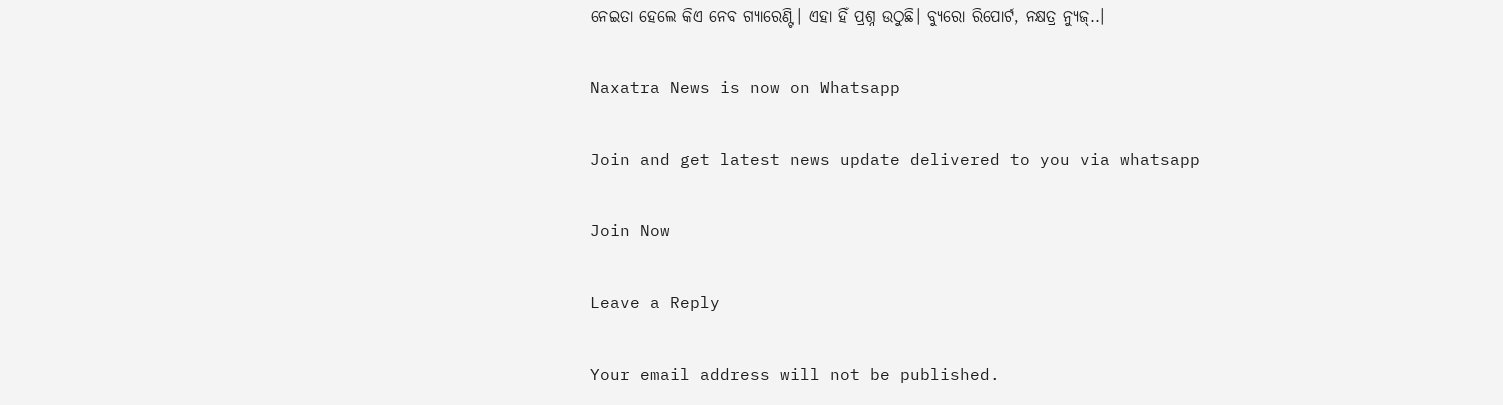ନେଇତା ହେଲେ କିଏ ନେବ ଗ୍ୟାରେଣ୍ଟି। ଏହା ହିଁ ପ୍ରଶ୍ନ ଉଠୁଛି। ବ୍ୟୁରୋ ରିପୋର୍ଟ, ନକ୍ଷତ୍ର ନ୍ୟୁଜ୍..।

Naxatra News is now on Whatsapp

Join and get latest news update delivered to you via whatsapp

Join Now

Leave a Reply

Your email address will not be published.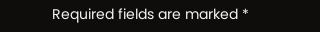Required fields are marked *